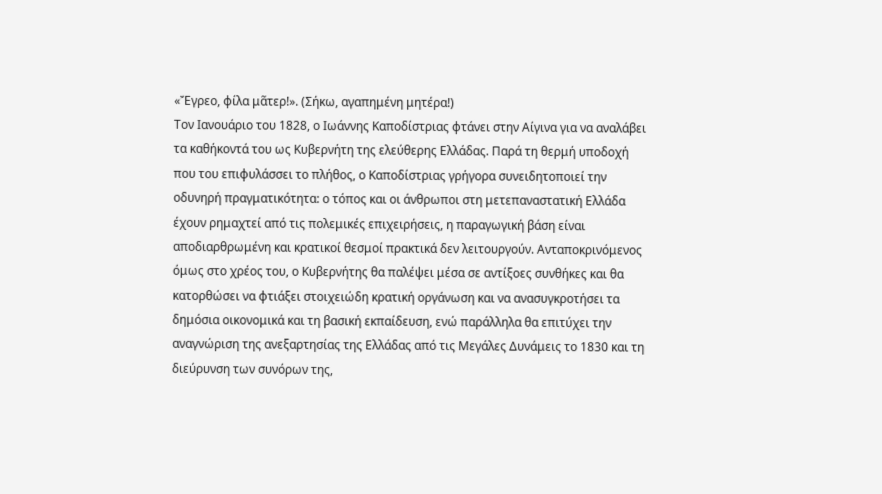«Ἔγρεο, φίλα μᾶτερ!». (Σήκω, αγαπημένη μητέρα!)
Τον Ιανουάριο του 1828, ο Ιωάννης Καποδίστριας φτάνει στην Αίγινα για να αναλάβει τα καθήκοντά του ως Κυβερνήτη της ελεύθερης Ελλάδας. Παρά τη θερμή υποδοχή που του επιφυλάσσει το πλήθος, ο Καποδίστριας γρήγορα συνειδητοποιεί την οδυνηρή πραγματικότητα: ο τόπος και οι άνθρωποι στη μετεπαναστατική Ελλάδα έχουν ρημαχτεί από τις πολεμικές επιχειρήσεις, η παραγωγική βάση είναι αποδιαρθρωμένη και κρατικοί θεσμοί πρακτικά δεν λειτουργούν. Ανταποκρινόμενος όμως στο χρέος του, ο Κυβερνήτης θα παλέψει μέσα σε αντίξοες συνθήκες και θα κατορθώσει να φτιάξει στοιχειώδη κρατική οργάνωση και να ανασυγκροτήσει τα δημόσια οικονομικά και τη βασική εκπαίδευση, ενώ παράλληλα θα επιτύχει την αναγνώριση της ανεξαρτησίας της Ελλάδας από τις Μεγάλες Δυνάμεις το 1830 και τη διεύρυνση των συνόρων της,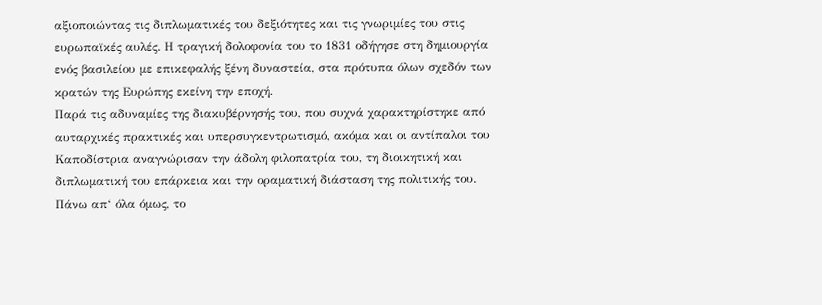αξιοποιώντας τις διπλωματικές του δεξιότητες και τις γνωριμίες του στις ευρωπαϊκές αυλές. Η τραγική δολοφονία του το 1831 οδήγησε στη δημιουργία ενός βασιλείου με επικεφαλής ξένη δυναστεία, στα πρότυπα όλων σχεδόν των κρατών της Ευρώπης εκείνη την εποχή.
Παρά τις αδυναμίες της διακυβέρνησής του, που συχνά χαρακτηρίστηκε από αυταρχικές πρακτικές και υπερσυγκεντρωτισμό, ακόμα και οι αντίπαλοι του Καποδίστρια αναγνώρισαν την άδολη φιλοπατρία του, τη διοικητική και διπλωματική του επάρκεια και την οραματική διάσταση της πολιτικής του. Πάνω απ‘ όλα όμως, το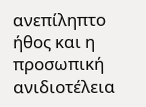ανεπίληπτο ήθος και η προσωπική ανιδιοτέλεια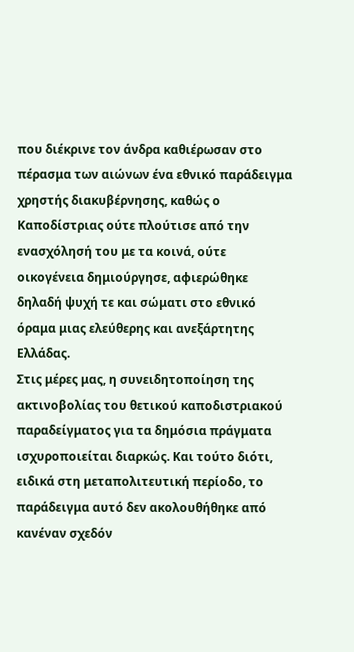που διέκρινε τον άνδρα καθιέρωσαν στο πέρασμα των αιώνων ένα εθνικό παράδειγμα χρηστής διακυβέρνησης, καθώς ο Καποδίστριας ούτε πλούτισε από την ενασχόλησή του με τα κοινά, ούτε οικογένεια δημιούργησε, αφιερώθηκε δηλαδή ψυχή τε και σώματι στο εθνικό όραμα μιας ελεύθερης και ανεξάρτητης Ελλάδας.
Στις μέρες μας, η συνειδητοποίηση της ακτινοβολίας του θετικού καποδιστριακού παραδείγματος για τα δημόσια πράγματα ισχυροποιείται διαρκώς. Και τούτο διότι, ειδικά στη μεταπολιτευτική περίοδο, το παράδειγμα αυτό δεν ακολουθήθηκε από κανέναν σχεδόν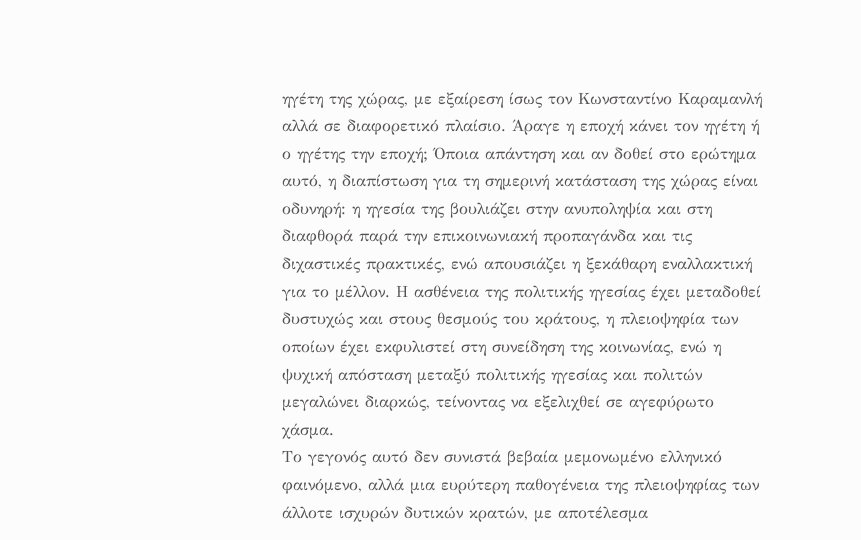ηγέτη της χώρας, με εξαίρεση ίσως τον Κωνσταντίνο Καραμανλή αλλά σε διαφορετικό πλαίσιο. Άραγε η εποχή κάνει τον ηγέτη ή ο ηγέτης την εποχή; Όποια απάντηση και αν δοθεί στο ερώτημα αυτό, η διαπίστωση για τη σημερινή κατάσταση της χώρας είναι οδυνηρή: η ηγεσία της βουλιάζει στην ανυποληψία και στη διαφθορά παρά την επικοινωνιακή προπαγάνδα και τις διχαστικές πρακτικές, ενώ απουσιάζει η ξεκάθαρη εναλλακτική για το μέλλον. Η ασθένεια της πολιτικής ηγεσίας έχει μεταδοθεί δυστυχώς και στους θεσμούς του κράτους, η πλειοψηφία των οποίων έχει εκφυλιστεί στη συνείδηση της κοινωνίας, ενώ η ψυχική απόσταση μεταξύ πολιτικής ηγεσίας και πολιτών μεγαλώνει διαρκώς, τείνοντας να εξελιχθεί σε αγεφύρωτο χάσμα.
Το γεγονός αυτό δεν συνιστά βεβαία μεμονωμένο ελληνικό φαινόμενο, αλλά μια ευρύτερη παθογένεια της πλειοψηφίας των άλλοτε ισχυρών δυτικών κρατών, με αποτέλεσμα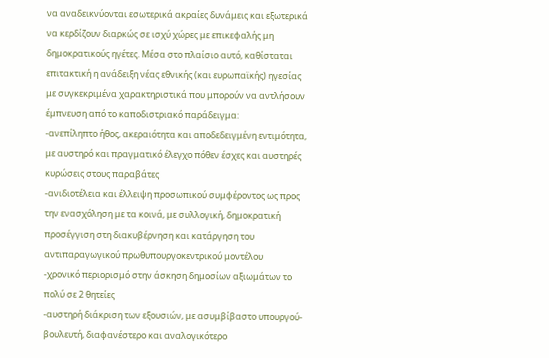να αναδεικνύονται εσωτερικά ακραίες δυνάμεις και εξωτερικά να κερδίζουν διαρκώς σε ισχύ χώρες με επικεφαλής μη δημοκρατικούς ηγέτες. Μέσα στο πλαίσιο αυτό, καθίσταται επιτακτική η ανάδειξη νέας εθνικής (και ευρωπαϊκής) ηγεσίας με συγκεκριμένα χαρακτηριστικά που μπορούν να αντλήσουν έμπνευση από το καποδιστριακό παράδειγμα:
-ανεπίληπτο ήθος, ακεραιότητα και αποδεδειγμένη εντιμότητα, με αυστηρό και πραγματικό έλεγχο πόθεν έσχες και αυστηρές κυρώσεις στους παραβάτες
-ανιδιοτέλεια και έλλειψη προσωπικού συμφέροντος ως προς την ενασχόληση με τα κοινά, με συλλογική, δημοκρατική προσέγγιση στη διακυβέρνηση και κατάργηση του αντιπαραγωγικού πρωθυπουργοκεντρικού μοντέλου
-χρονικό περιορισμό στην άσκηση δημοσίων αξιωμάτων το πολύ σε 2 θητείες
-αυστηρή διάκριση των εξουσιών, με ασυμβίβαστο υπουργού-βουλευτή, διαφανέστερο και αναλογικότερο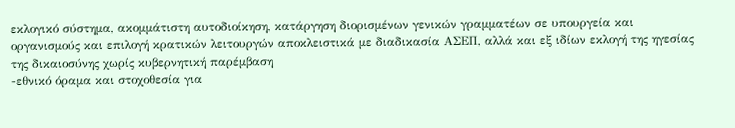εκλογικό σύστημα, ακομμάτιστη αυτοδιοίκηση, κατάργηση διορισμένων γενικών γραμματέων σε υπουργεία και οργανισμούς και επιλογή κρατικών λειτουργών αποκλειστικά με διαδικασία ΑΣΕΠ, αλλά και εξ ιδίων εκλογή της ηγεσίας της δικαιοσύνης χωρίς κυβερνητική παρέμβαση
-εθνικό όραμα και στοχοθεσία για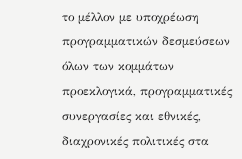το μέλλον με υποχρέωση προγραμματικών δεσμεύσεων όλων των κομμάτων προεκλογικά, προγραμματικές συνεργασίες και εθνικές, διαχρονικές πολιτικές στα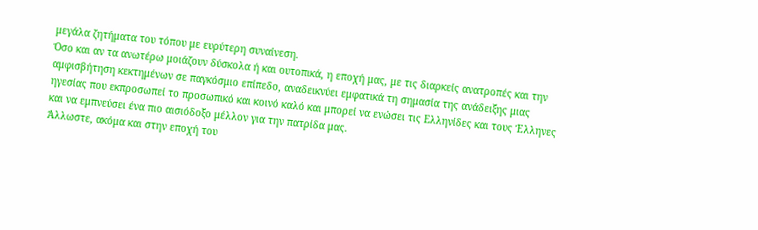μεγάλα ζητήματα του τόπου με ευρύτερη συναίνεση.
Όσο και αν τα ανωτέρω μοιάζουν δύσκολα ή και ουτοπικά, η εποχή μας, με τις διαρκείς ανατροπές και την αμφισβήτηση κεκτημένων σε παγκόσμιο επίπεδο, αναδεικνύει εμφατικά τη σημασία της ανάδειξης μιας ηγεσίας που εκπροσωπεί το προσωπικό και κοινό καλό και μπορεί να ενώσει τις Ελληνίδες και τους Έλληνες και να εμπνεύσει ένα πιο αισιόδοξο μέλλον για την πατρίδα μας.
Άλλωστε, ακόμα και στην εποχή του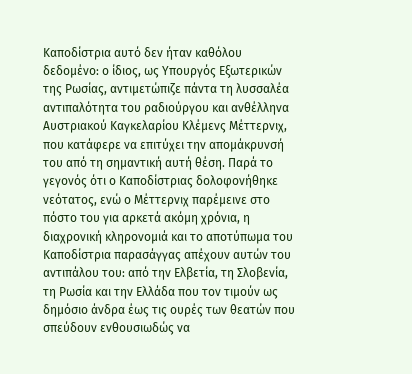Καποδίστρια αυτό δεν ήταν καθόλου δεδομένο: ο ίδιος, ως Υπουργός Εξωτερικών της Ρωσίας, αντιμετώπιζε πάντα τη λυσσαλέα αντιπαλότητα του ραδιούργου και ανθέλληνα Αυστριακού Καγκελαρίου Κλέμενς Μέττερνιχ, που κατάφερε να επιτύχει την απομάκρυνσή του από τη σημαντική αυτή θέση. Παρά το γεγονός ότι ο Καποδίστριας δολοφονήθηκε νεότατος, ενώ ο Μέττερνιχ παρέμεινε στο πόστο του για αρκετά ακόμη χρόνια, η διαχρονική κληρονομιά και το αποτύπωμα του Καποδίστρια παρασάγγας απέχουν αυτών του αντιπάλου του: από την Ελβετία, τη Σλοβενία, τη Ρωσία και την Ελλάδα που τον τιμούν ως δημόσιο άνδρα έως τις ουρές των θεατών που σπεύδουν ενθουσιωδώς να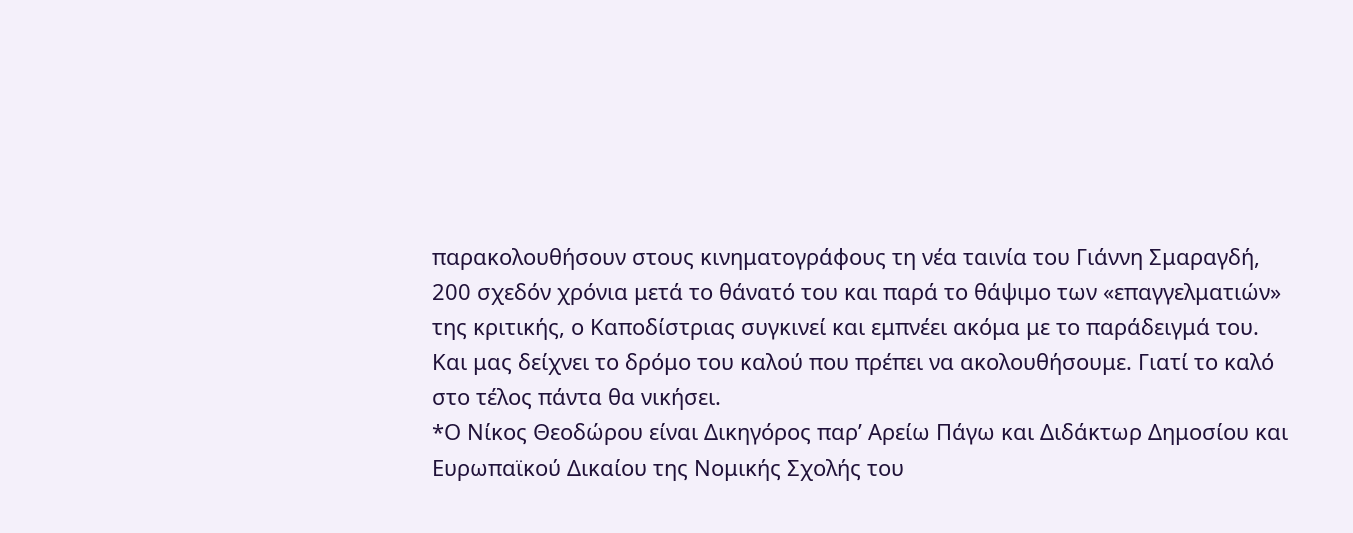παρακολουθήσουν στους κινηματογράφους τη νέα ταινία του Γιάννη Σμαραγδή, 200 σχεδόν χρόνια μετά το θάνατό του και παρά το θάψιμο των «επαγγελματιών» της κριτικής, ο Καποδίστριας συγκινεί και εμπνέει ακόμα με το παράδειγμά του. Και μας δείχνει το δρόμο του καλού που πρέπει να ακολουθήσουμε. Γιατί το καλό στο τέλος πάντα θα νικήσει.
*Ο Νίκος Θεοδώρου είναι Δικηγόρος παρ’ Αρείω Πάγω και Διδάκτωρ Δημοσίου και Ευρωπαϊκού Δικαίου της Νομικής Σχολής του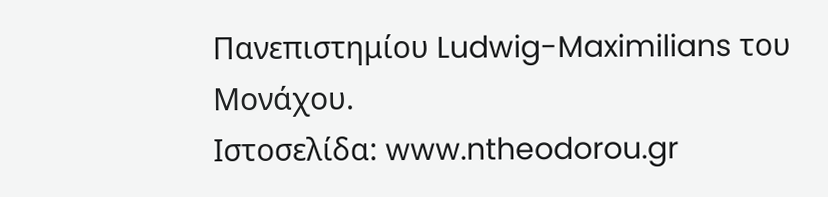Πανεπιστημίου Ludwig-Maximilians του Μονάχου.
Ιστοσελίδα: www.ntheodorou.gr